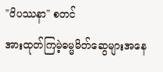"ဝိပဿနာ" စတင်
အားထုတ်ကြမဲ့ဓမ္မမိတ်ဆွေများအနေ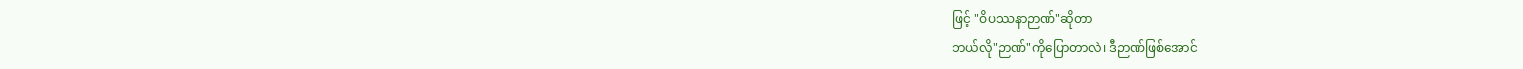ဖြင့် "ဝိပဿနာဉာဏ်"ဆိုတာ
ဘယ်လို"ဉာဏ်"ကိုပြောတာလဲ၊ ဒီဉာဏ်ဖြစ်အောင်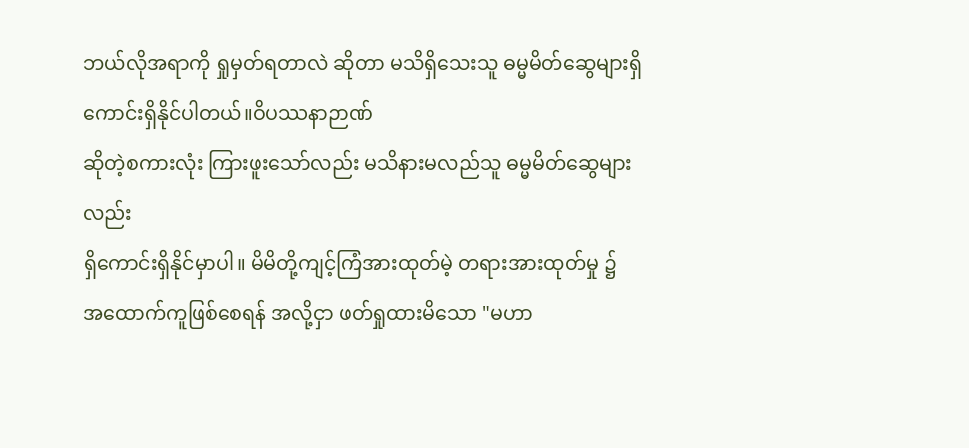ဘယ်လိုအရာကို ရှုမှတ်ရတာလဲ ဆိုတာ မသိရှိသေးသူ ဓမ္မမိတ်ဆွေများရှိကောင်းရှိနိုင်ပါတယ်။ဝိပဿနာဉာဏ်
ဆိုတဲ့စကားလုံး ကြားဖူးသော်လည်း မသိနားမလည်သူ ဓမ္မမိတ်ဆွေများလည်း
ရှိကောင်းရှိနိုင်မှာပါ။ မိမိတို့ကျင့်ကြံအားထုတ်မဲ့ တရားအားထုတ်မှု ၌
အထောက်ကူဖြစ်စေရန် အလို့ငှာ ဖတ်ရှုထားမိသော "မဟာ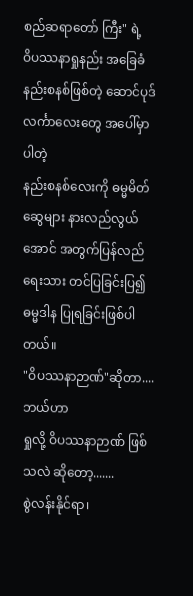စည်ဆရာတော် ကြီး" ရဲ့
ဝိပဿနာရှုနည်း အခြေခံ နည်းစနစ်ဖြစ်တဲ့ ဆောင်ပုဒ်လင်္ကာလေးတွေ အပေါ်မှာ ပါတဲ့
နည်းစနစ်လေးကို ဓမ္မမိတ်ဆွေများ နားလည်လွယ်အောင် အတွက်ပြန်လည်ရေးသား တင်ပြခြင်းပြ၍
ဓမ္မဒါန ပြုရခြင်းဖြစ်ပါတယ်။
"ဝိပဿနာဉာဏ်"ဆိုတာ....
ဘယ်ဟာ
ရှုလို့ ဝိပဿနာဉာဏ် ဖြစ်သလဲ ဆိုတော့.......
စွဲလန်းနိုင်ရာ၊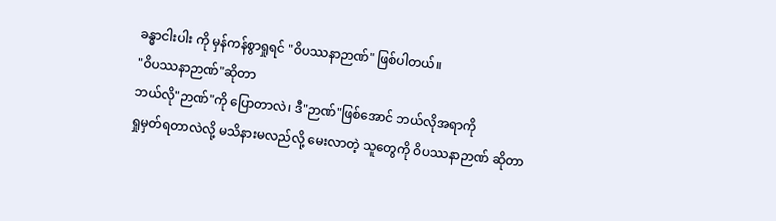ခန္ဓာငါးပါး ကို မှန်ကန်စွာရှုရင် "ဝိပဿနာဉာဏ်" ဖြစ်ပါတယ်။
"ဝိပဿနာဉာဏ်"ဆိုတာ
ဘယ်လို"ဉာဏ်"ကို ပြောတာလဲ၊ ဒီ"ဉာဏ်"ဖြစ်အောင် ဘယ်လိုအရာကို
ရှုမှတ်ရတာလဲလို့ မသိနားမလည်လို့ မေးလာတဲ့ သူတွေကို ဝိပဿနာဉာဏ် ဆိုတာ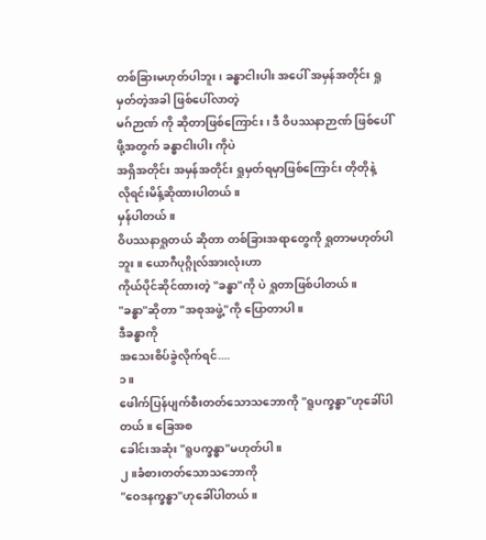တစ်ခြားမဟုတ်ပါဘူး၊ ခန္ဓာငါးပါး အပေါ် အမှန်အတိုင်း ရှုမှတ်တဲ့အခါ ဖြစ်ပေါ်လာတဲ့
မဂ်ဉာဏ် ကို ဆိုတာဖြစ်ကြောင်း၊ ဒီ ဝိပဿနာဉာဏ် ဖြစ်ပေါ်ဖို့အတွက် ခန္ဓာငါးပါး ကိုပဲ
အရှိအတိုင်း အမှန်အတိုင်း ရှုမှတ်ရမှာဖြစ်ကြောင်း တိုတိုနဲ့
လိုရင်းမိန့်ဆိုထားပါတယ်။
မှန်ပါတယ်။
ဝိပဿနာရှုတယ် ဆိုတာ တစ်ခြားအရာတွေကို ရှုတာမဟုတ်ပါဘူး။ ယောဂီပုဂ္ဂိုလ်အားလုံးဟာ
ကိုယ်ပိုင်ဆိုင်ထားတဲ့ "ခန္ဓာ"ကို ပဲ ရှုတာဖြစ်ပါတယ်။
"ခန္ဓာ"ဆိုတာ "အစုအဖွဲ့"ကို ပြောတာပါ။
ဒီခန္ဓာကို
အသေးစိပ်ခွဲလိုက်ရင်....
၁။
ဖေါက်ပြန်ပျက်စီးတတ်သောသဘောကို "ရူပက္ခန္ဓာ"ဟုခေါ်ပါတယ်။ ခြေအစ
ခေါင်းအဆုံး "ရူပက္ခန္ဓာ"မဟုတ်ပါ။
၂။ခံစားတတ်သောသဘောကို
"ဝေဒနက္ခန္ဓာ"ဟုခေါ်ပါတယ်။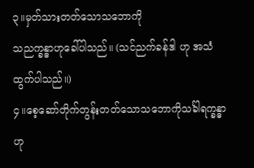၃။မှတ်သားတတ်သောသဘောကို
သညက္ခန္ဓာဟုခေါ်ပါသည်။ (သင်ညက်ခန်ဒါ ဟု အသံထွက်ပါသည်။)
၄။စေ့ဆော်တိုက်တွန်းတတ်သောသဘောကိုသင်္ခါရက္ခန္ဓာဟု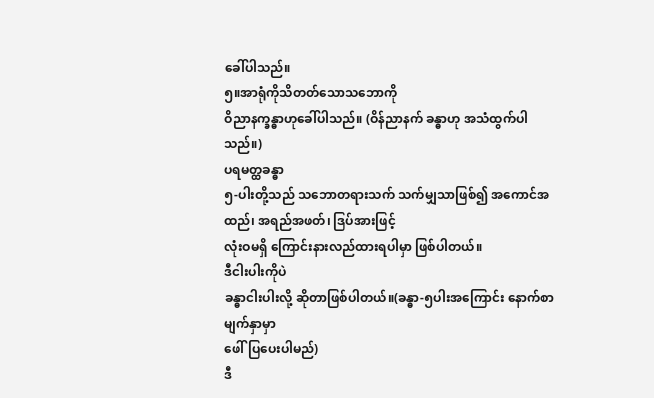ခေါ်ပါသည်။
၅။အာရုံကိုသိတတ်သောသဘောကို
ဝိညာနက္ခန္ဓာဟုခေါ်ပါသည်။ (ဝိန်ညာနက် ခန္ဓာဟု အသံထွက်ပါသည်။)
ပရမတ္ထခန္ဓာ
၅-ပါးတို့သည် သဘောတရားသက် သက်မျှသာဖြစ်၍ အကောင်အထည်၊ အရည်အဖတ်၊ ဒြပ်အားဖြင့်
လုံးဝမရှိ ကြောင်းနားလည်ထားရပါမှာ ဖြစ်ပါတယ်။
ဒီငါးပါးကိုပဲ
ခန္ဓာငါးပါးလို့ ဆိုတာဖြစ်ပါတယ်။(ခန္ဓာ-၅ပါးအကြောင်း နောက်စာမျက်နှာမှာ
ဖေါ်ပြပေးပါမည်)
ဒီ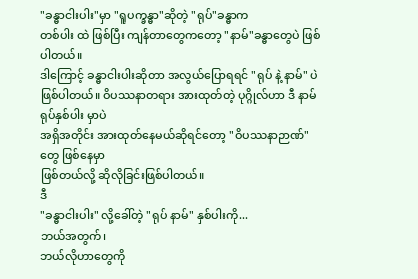"ခန္ဓာငါးပါး"မှာ "ရူပက္ခန္ဓာ"ဆိုတဲ့ "ရုပ်"ခန္ဓာက
တစ်ပါး ထဲ ဖြစ်ပြီး ကျန်တာတွေကတော့ "နာမ်"ခန္ဓာတွေပဲ ဖြစ်ပါတယ်။
ဒါကြောင့် ခန္ဓာငါးပါးဆိုတာ အလွယ်ပြောရရင် "ရုပ် နဲ့ နာမ်" ပဲ
ဖြစ်ပါတယ်။ ဝိပဿနာတရား အားထုတ်တဲ့ ပုဂ္ဂိုလ်ဟာ ဒီ နာမ်ရုပ်နှစ်ပါး မှာပဲ
အရှိအတိုင်း အားထုတ်နေမယ်ဆိုရင်တော့ "ဝိပဿနာဉာဏ်" တွေ ဖြစ်နေမှာ
ဖြစ်တယ်လို့ ဆိုလိုခြင်းဖြစ်ပါတယ်။
ဒီ
"ခန္ဓာငါးပါး" လို့ခေါ်တဲ့ "ရုပ် နာမ်" နှစ်ပါးကို...
ဘယ်အတွက်၊
ဘယ်လိုဟာတွေကို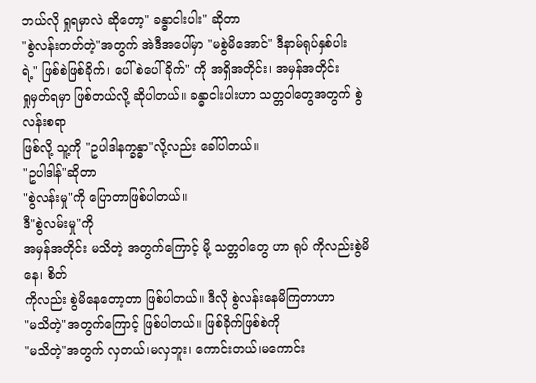ဘယ်လို ရှုရမှာလဲ ဆိုတော့" ခန္ဓာငါးပါး" ဆိုတာ
"စွဲလန်းတတ်တဲ့"အတွက် အဲဒီအပေါ်မှာ "မစွဲမိအောင်" ဒီနာမ်ရုပ်နှစ်ပါး
ရဲ့" ဖြစ်စဲဖြစ်ခိုက်၊ ပေါ်စဲပေါ်ခိုက်" ကို အရှိအတိုင်း၊ အမှန်အတိုင်း
ရှုမှတ်ရမှာ ဖြစ်တယ်လို့ ဆိုပါတယ်။ ခန္ဓာငါးပါးဟာ သတ္တဝါတွေအတွက် စွဲလန်းစရာ
ဖြစ်လို့ သူ့ကို "ဥပါဒါနက္ခန္ဓာ"လို့လည်း ခေါ်ပါတယ်။
"ဥပါဒါန်"ဆိုတာ
"စွဲလန်းမှု"ကို ပြောတာဖြစ်ပါတယ်။
ဒီ"စွဲလမ်းမှု"ကို
အမှန်အတိုင်း မသိတဲ့ အတွက်ကြောင့် မို့ သတ္တဝါတွေ ဟာ ရုပ် ကိုလည်းစွဲမိနေ၊ စိတ်
ကိုလည်း စွဲမိနေတော့တာ ဖြစ်ပါတယ်။ ဒီလို စွဲလန်းနေမိကြတာဟာ
"မသိတဲ့"အတွက်ကြောင့် ဖြစ်ပါတယ်။ ဖြစ်ခိုက်ဖြစ်စဲကို
"မသိတဲ့"အတွက် လှတယ်၊မလှဘူး၊ ကောင်းတယ်၊မကောင်း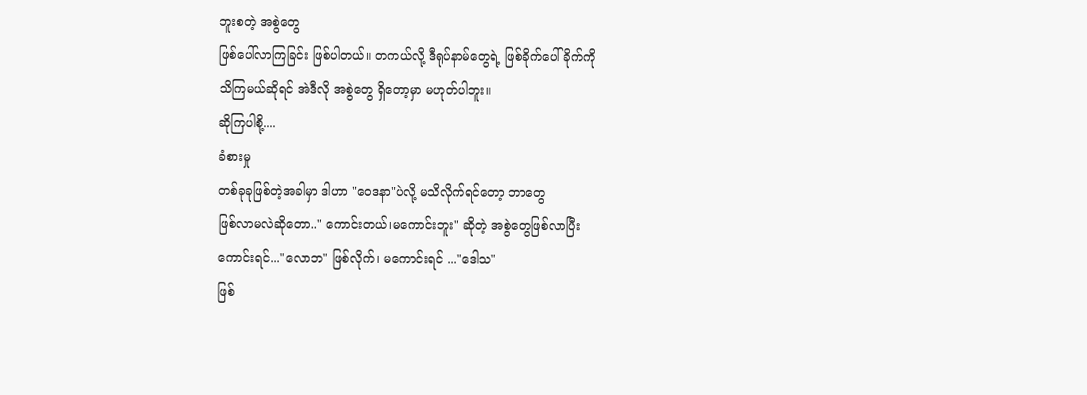ဘူးစတဲ့ အစွဲတွေ
ဖြစ်ပေါ်လာကြခြင်း ဖြစ်ပါတယ်။ တကယ်လို့ ဒီရုပ်နာမ်တွေရဲ့ ဖြစ်ခိုက်ပေါ်ခိုက်ကို
သိကြမယ်ဆိုရင် အဲဒီလို အစွဲတွေ ရှိတော့မှာ မဟုတ်ပါဘူး။
ဆိုကြပါစို့....
ခံစားမှု
တစ်ခုခုဖြစ်တဲ့အခါမှာ ဒါဟာ "ဝေဒနာ"ပဲလို့ မသိလိုက်ရင်တော့ ဘာတွေ
ဖြစ်လာမလဲဆိုတော.." ကောင်းတယ်၊မကောင်းဘူး" ဆိုတဲ့ အစွဲတွေဖြစ်လာပြီး
ကောင်းရင်..."လောဘ" ဖြစ်လိုက်၊ မကောင်းရင် ..."ဒေါသ"
ဖြစ်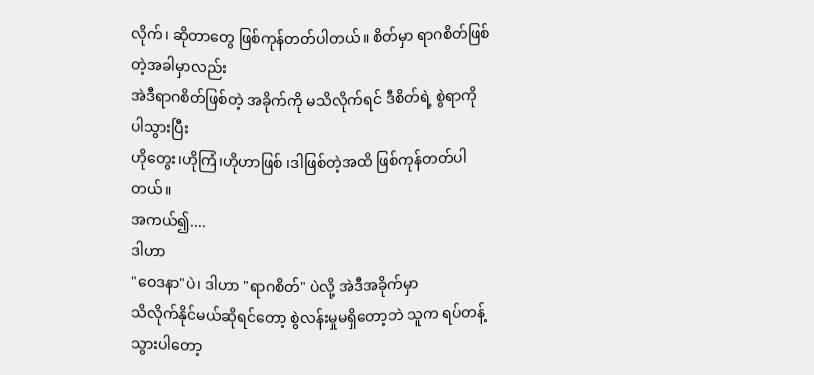လိုက်၊ ဆိုတာတွေ ဖြစ်ကုန်တတ်ပါတယ်။ စိတ်မှာ ရာဂစိတ်ဖြစ်တဲ့အခါမှာလည်း
အဲဒီရာဂစိတ်ဖြစ်တဲ့ အခိုက်ကို မသိလိုက်ရင် ဒီစိတ်ရဲ့ စွဲရာကိုပါသွားပြီး
ဟိုတွေး၊ဟိုကြံ၊ဟိုဟာဖြစ် ၊ဒါဖြစ်တဲ့အထိ ဖြစ်ကုန်တတ်ပါတယ်။
အကယ်၍....
ဒါဟာ
"ဝေဒနာ"ပဲ၊ ဒါဟာ "ရာဂစိတ်" ပဲလို့ အဲဒီအခိုက်မှာ
သိလိုက်နိုင်မယ်ဆိုရင်တော့ စွဲလန်းမှုမရှိတော့ဘဲ သူက ရပ်တန့်သွားပါတော့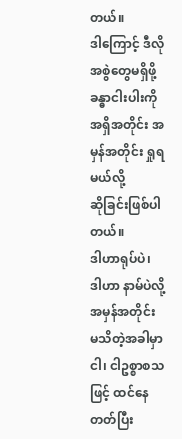တယ်။
ဒါကြောင့် ဒီလို အစွဲတွေမရှိဖို့ ခန္ဓာငါးပါးကို အရှိအတိုင်း အမှန်အတိုင်း ရှုရမယ်လို့
ဆိုခြင်းဖြစ်ပါတယ်။
ဒါဟာရုပ်ပဲ၊
ဒါဟာ နာမ်ပဲလို့ အမှန်အတိုင်း မသိတဲ့အခါမှာ ငါ၊ ငါဥစ္စာစသဖြင့် ထင်နေတတ်ပြီး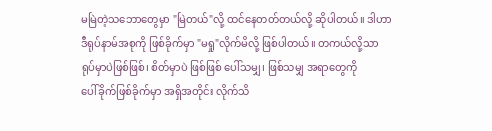မမြဲတဲ့သဘောတွေမှာ "မြဲတယ်"လို့ ထင်နေတတ်တယ်လို့ ဆိုပါတယ်။ ဒါဟာ
ဒီရုပ်နာမ်အစုကို ဖြစ်ခိုက်မှာ "မရှု"လိုက်မိလို့ ဖြစ်ပါတယ်။ တကယ်လို့သာ
ရုပ်မှာပဲဖြစ်ဖြစ်၊ စိတ်မှာပဲ ဖြစ်ဖြစ် ပေါ်သမျှ၊ ဖြစ်သမျှ အရာတွေကို
ပေါ်ခိုက်ဖြစ်ခိုက်မှာ အရှိအတိုင်း လိုက်သိ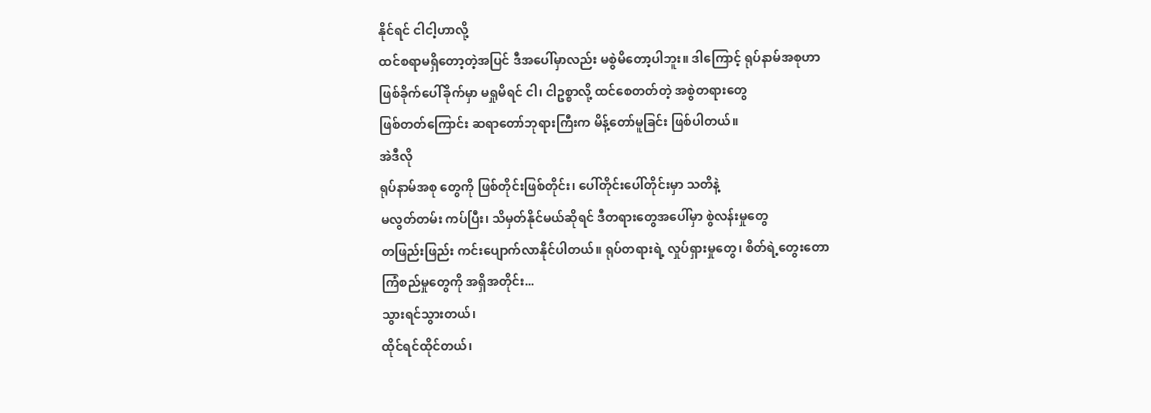နိုင်ရင် ငါငါ့ဟာလို့
ထင်စရာမရှိတော့တဲ့အပြင် ဒီအပေါ်မှာလည်း မစွဲမိတော့ပါဘူး။ ဒါကြောင့် ရုပ်နာမ်အစုဟာ
ဖြစ်ခိုက်ပေါ်ခိုက်မှာ မရှုမိရင် ငါ၊ ငါဥစ္စာလို့ ထင်စေတတ်တဲ့ အစွဲတရားတွေ
ဖြစ်တတ်ကြောင်း ဆရာတော်ဘုရားကြီးက မိန့်တော်မူခြင်း ဖြစ်ပါတယ်။
အဲဒီလို
ရုပ်နာမ်အစု တွေကို ဖြစ်တိုင်းဖြစ်တိုင်း၊ ပေါ်တိုင်းပေါ်တိုင်းမှာ သတိနဲ့
မလွတ်တမ်း ကပ်ပြီး၊ သိမှတ်နိုင်မယ်ဆိုရင် ဒီတရားတွေအပေါ်မှာ စွဲလန်းမှုတွေ
တဖြည်းဖြည်း ကင်းပျောက်လာနိုင်ပါတယ်။ ရုပ်တရားရဲ့ လှုပ်ရှားမှုတွေ၊ စိတ်ရဲ့တွေးတော
ကြံစည်မှုတွေကို အရှိအတိုင်း...
သွားရင်သွားတယ်၊
ထိုင်ရင်ထိုင်တယ်၊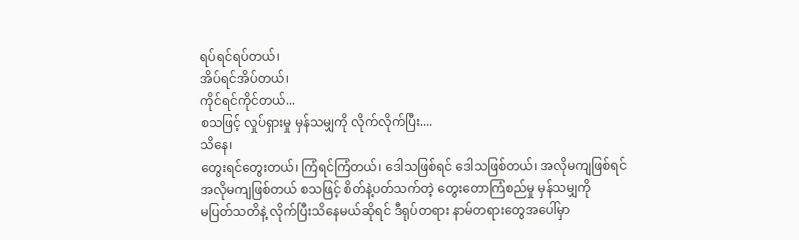ရပ်ရင်ရပ်တယ်၊
အိပ်ရင်အိပ်တယ်၊
ကိုင်ရင်ကိုင်တယ်...
စသဖြင့် လှုပ်ရှားမှု မှန်သမျှကို လိုက်လိုက်ပြီး....
သိနေ၊
တွေးရင်တွေးတယ်၊ ကြံရင်ကြံတယ်၊ ဒေါသဖြစ်ရင် ဒေါသဖြစ်တယ်၊ အလိုမကျဖြစ်ရင်
အလိုမကျဖြစ်တယ် စသဖြင့် စိတ်နဲ့ပတ်သက်တဲ့ တွေးတောကြံစည်မှု မှန်သမျှကို
မပြတ်သတိနဲ့ လိုက်ပြီးသိနေမယ်ဆိုရင် ဒီရုပ်တရား နာမ်တရားတွေအပေါ်မှာ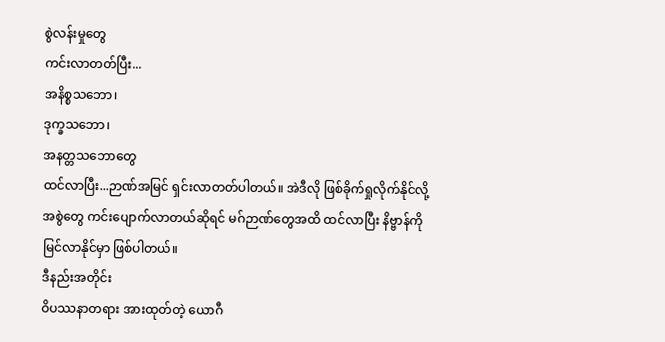စွဲလန်းမှုတွေ
ကင်းလာတတ်ပြီး...
အနိစ္စသဘော၊
ဒုက္ခသဘော၊
အနတ္တသဘောတွေ
ထင်လာပြီး...ဉာဏ်အမြင် ရှင်းလာတတ်ပါတယ်။ အဲဒီလို ဖြစ်ခိုက်ရှုလိုက်နိုင်လို့
အစွဲတွေ ကင်းပျောက်လာတယ်ဆိုရင် မဂ်ဉာဏ်တွေအထိ ထင်လာပြီး နိဗ္ဗာန်ကို
မြင်လာနိုင်မှာ ဖြစ်ပါတယ်။
ဒီနည်းအတိုင်း
ဝိပဿနာတရား အားထုတ်တဲ့ ယောဂီ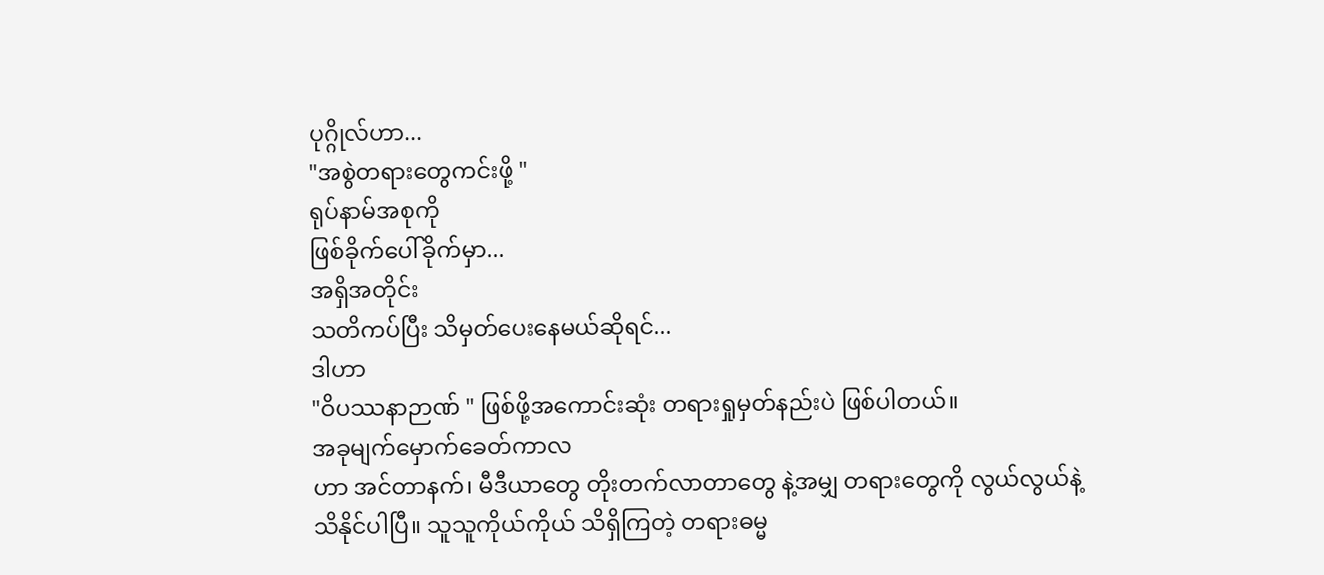ပုဂ္ဂိုလ်ဟာ...
"အစွဲတရားတွေကင်းဖို့ "
ရုပ်နာမ်အစုကို
ဖြစ်ခိုက်ပေါ်ခိုက်မှာ...
အရှိအတိုင်း
သတိကပ်ပြီး သိမှတ်ပေးနေမယ်ဆိုရင်...
ဒါဟာ
"ဝိပဿနာဉာဏ် " ဖြစ်ဖို့အကောင်းဆုံး တရားရှုမှတ်နည်းပဲ ဖြစ်ပါတယ်။
အခုမျက်မှောက်ခေတ်ကာလ
ဟာ အင်တာနက်၊ မီဒီယာတွေ တိုးတက်လာတာတွေ နဲ့အမျှ တရားတွေကို လွယ်လွယ်နဲ့
သိနိုင်ပါပြီ။ သူသူကိုယ်ကိုယ် သိရှိကြတဲ့ တရားဓမ္မ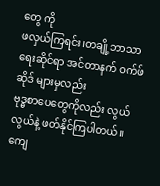တွေ ကို
ဖလှယ်ကြရင်း၊တချို့ဘာသာရေးဆိုင်ရာ အင်တာနက် ဝက်ဖ်ဆိုဒ် များမှလည်း
ဗုဒ္ဓစာပေတွေကိုလည်း လွယ်လွယ်နဲ့ ဖတ်နိုင်ကြပါတယ်။ ကျေ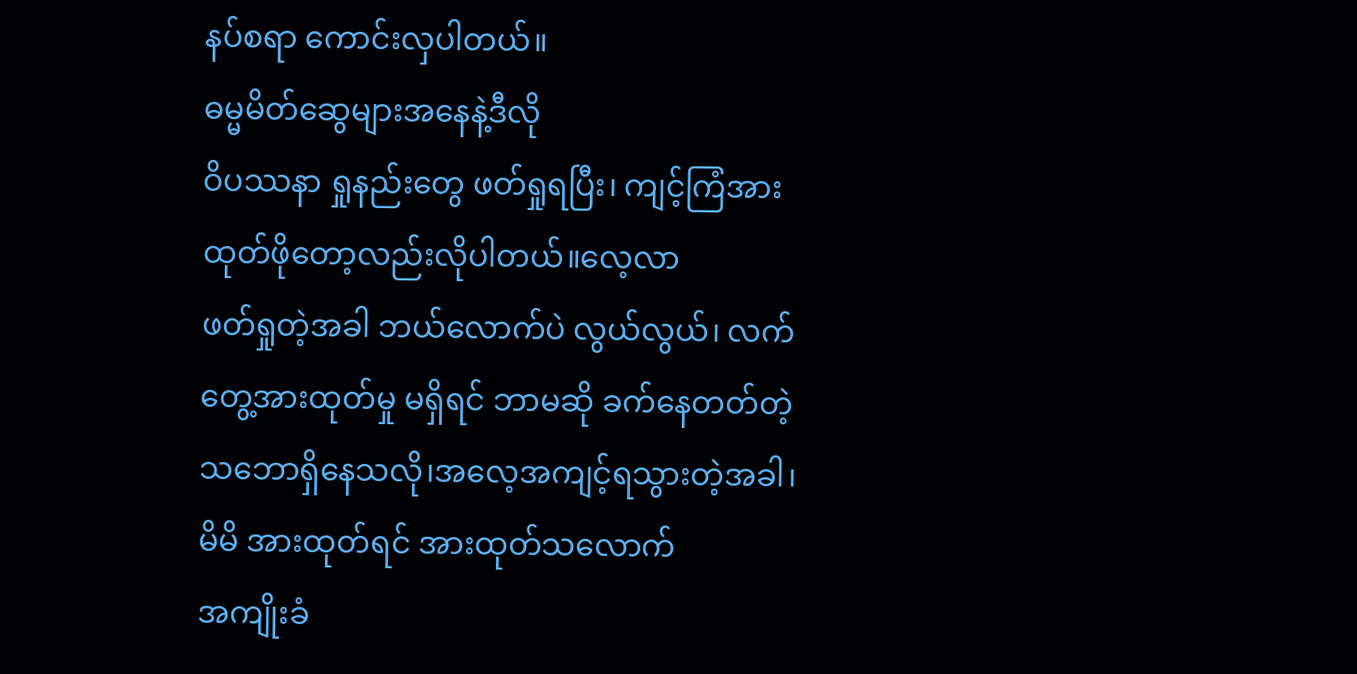နပ်စရာ ကောင်းလှပါတယ်။
ဓမ္မမိတ်ဆွေများအနေနဲ့ဒီလို
ဝိပဿနာ ရှုနည်းတွေ ဖတ်ရှုရပြီး၊ ကျင့်ကြံအားထုတ်ဖိုတော့လည်းလိုပါတယ်။လေ့လာ
ဖတ်ရှုတဲ့အခါ ဘယ်လောက်ပဲ လွယ်လွယ်၊ လက်တွေ့အားထုတ်မှု မရှိရင် ဘာမဆို ခက်နေတတ်တဲ့
သဘောရှိနေသလို၊အလေ့အကျင့်ရသွားတဲ့အခါ၊ မိမိ အားထုတ်ရင် အားထုတ်သလောက်
အကျိုးခံ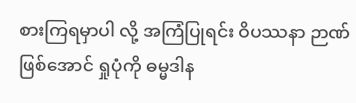စားကြရမှာပါ လို့ အကြံပြုရင်း ဝိပဿနာ ဉာဏ်ဖြစ်အောင် ရှုပုံကို ဓမ္မဒါန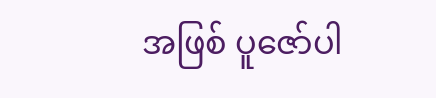အဖြစ် ပူဇော်ပါ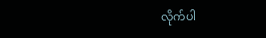လိုက်ပါ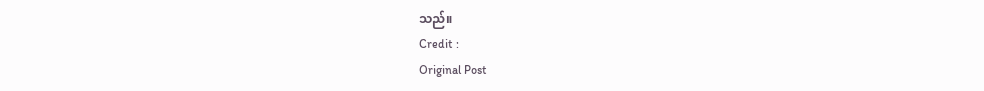သည်။
Credit :
Original Post